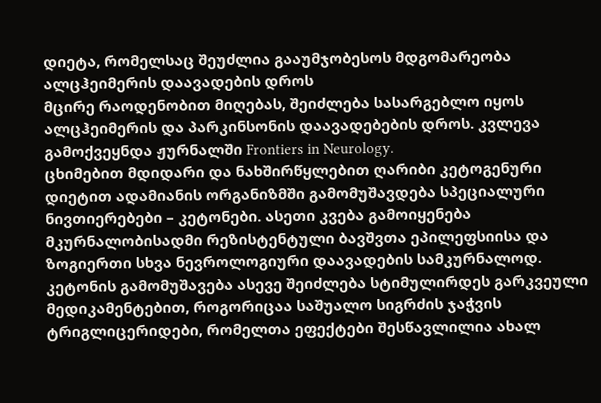დიეტა, რომელსაც შეუძლია გააუმჯობესოს მდგომარეობა ალცჰეიმერის დაავადების დროს
მცირე რაოდენობით მიღებას, შეიძლება სასარგებლო იყოს ალცჰეიმერის და პარკინსონის დაავადებების დროს. კვლევა გამოქვეყნდა ჟურნალში Frontiers in Neurology.
ცხიმებით მდიდარი და ნახშირწყლებით ღარიბი კეტოგენური დიეტით ადამიანის ორგანიზმში გამომუშავდება სპეციალური ნივთიერებები – კეტონები. ასეთი კვება გამოიყენება მკურნალობისადმი რეზისტენტული ბავშვთა ეპილეფსიისა და ზოგიერთი სხვა ნევროლოგიური დაავადების სამკურნალოდ.
კეტონის გამომუშავება ასევე შეიძლება სტიმულირდეს გარკვეული მედიკამენტებით, როგორიცაა საშუალო სიგრძის ჯაჭვის ტრიგლიცერიდები, რომელთა ეფექტები შესწავლილია ახალ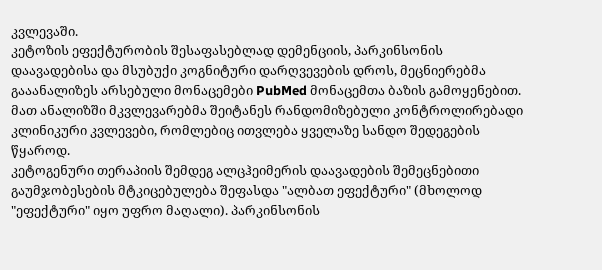კვლევაში.
კეტოზის ეფექტურობის შესაფასებლად დემენციის, პარკინსონის დაავადებისა და მსუბუქი კოგნიტური დარღვევების დროს, მეცნიერებმა გააანალიზეს არსებული მონაცემები PubMed მონაცემთა ბაზის გამოყენებით. მათ ანალიზში მკვლევარებმა შეიტანეს რანდომიზებული კონტროლირებადი კლინიკური კვლევები, რომლებიც ითვლება ყველაზე სანდო შედეგების წყაროდ.
კეტოგენური თერაპიის შემდეგ ალცჰეიმერის დაავადების შემეცნებითი გაუმჯობესების მტკიცებულება შეფასდა "ალბათ ეფექტური" (მხოლოდ "ეფექტური" იყო უფრო მაღალი). პარკინსონის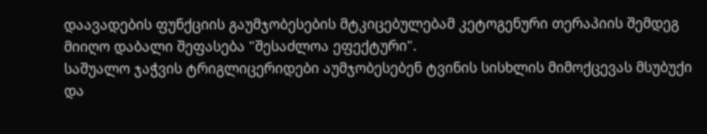დაავადების ფუნქციის გაუმჯობესების მტკიცებულებამ კეტოგენური თერაპიის შემდეგ მიიღო დაბალი შეფასება "შესაძლოა ეფექტური".
საშუალო ჯაჭვის ტრიგლიცერიდები აუმჯობესებენ ტვინის სისხლის მიმოქცევას მსუბუქი და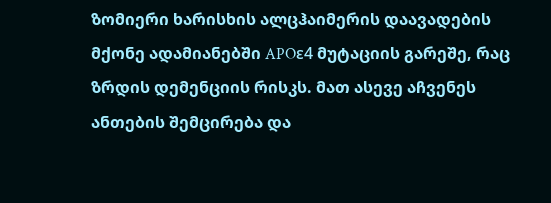ზომიერი ხარისხის ალცჰაიმერის დაავადების მქონე ადამიანებში APOε4 მუტაციის გარეშე, რაც ზრდის დემენციის რისკს. მათ ასევე აჩვენეს ანთების შემცირება და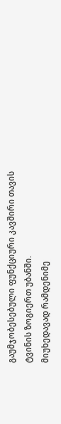გაუმჯობესებული ფუნქციური კავშირი თავის ტვინის ზოგიერთ უბანში.
მიუხედავად რამდენიმე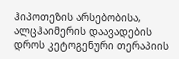ჰიპოთეზის არსებობისა, ალცჰაიმერის დაავადების დროს კეტოგენური თერაპიის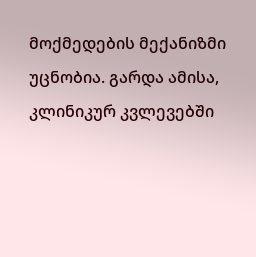მოქმედების მექანიზმი უცნობია. გარდა ამისა, კლინიკურ კვლევებში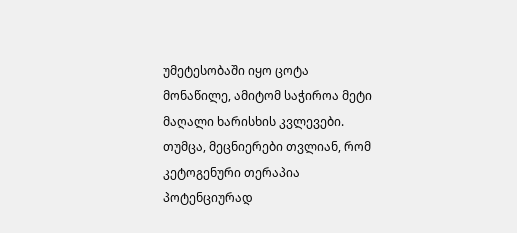უმეტესობაში იყო ცოტა მონაწილე, ამიტომ საჭიროა მეტი მაღალი ხარისხის კვლევები.
თუმცა, მეცნიერები თვლიან, რომ კეტოგენური თერაპია პოტენციურად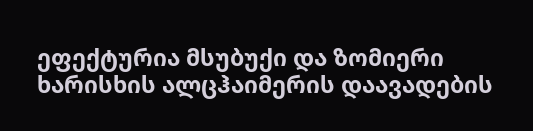ეფექტურია მსუბუქი და ზომიერი ხარისხის ალცჰაიმერის დაავადების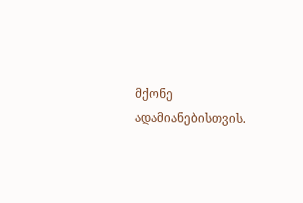მქონე ადამიანებისთვის.